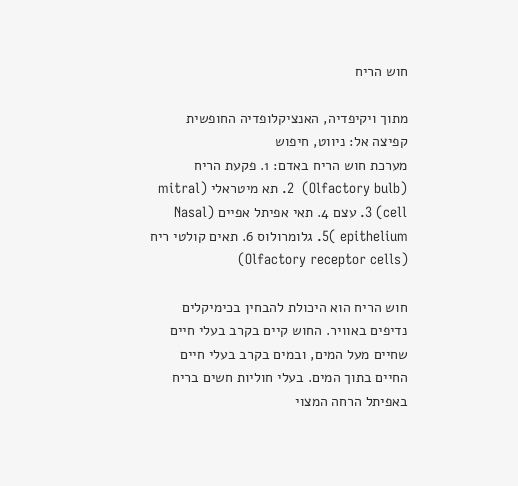חוש הריח

מתוך ויקיפדיה, האנציקלופדיה החופשית
קפיצה אל: ניווט, חיפוש
מערכת חוש הריח באדם: 1. פקעת הריח (Olfactory bulb)  2. תא מיטראלי (mitral cell) 3. עצם 4. תאי אפיתל אפיים (Nasal epithelium )5. גלומרולוס 6. תאים קולטי ריח (Olfactory receptor cells)

חוש הריח הוא היכולת להבחין בכימיקלים נדיפים באוויר. החוש קיים בקרב בעלי חיים שחיים מעל המים, ובמים בקרב בעלי חיים החיים בתוך המים. בעלי חוליות חשים בריח באפיתל הרחה המצוי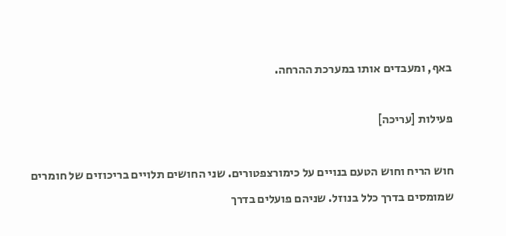באף, ומעבדים אותו במערכת ההרחה.

פעילות [עריכה]

חוש הריח וחוש הטעם בנויים על כימורצפטורים. שני החושים תלויים בריכוזים של חומרים שמומסים בדרך כלל בנוזל. שניהם פועלים בדרך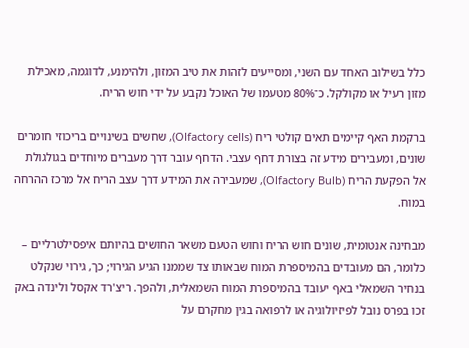כלל בשילוב האחד עם השני, ומסייעים לזהות את טיב המזון, ולהימנע, לדוגמה, מאכילת מזון רעיל או מקולקל. כ־80% מטעמו של האוכל נקבע על ידי חוש הריח.

ברקמת האף קיימים תאים קולטי ריח (Olfactory cells), שחשים בשינויים בריכוזי חומרים שונים, ומעבירים מידע זה בצורת דחף עצבי. הדחף עובר דרך מעברים מיוחדים בגולגולת אל הפקעת הריח (Olfactory Bulb), שמעבירה את המידע דרך עצב הריח אל מרכז ההרחה במוח.

מבחינה אנטומית, שונים חוש הריח וחוש הטעם משאר החושים בהיותם איפסילטרליים – כלומר, הם מעובדים בהמיספרת המוח שבאותו צד שממנו הגיע הגירוי; כך, גירוי שנקלט בנחיר השמאלי באף יעובד בהמיספרת המוח השמאלית, ולהפך. ריצ'רד אקסל ולינדה באק זכו בפרס נובל לפיזיולוגיה או לרפואה בגין מחקרם על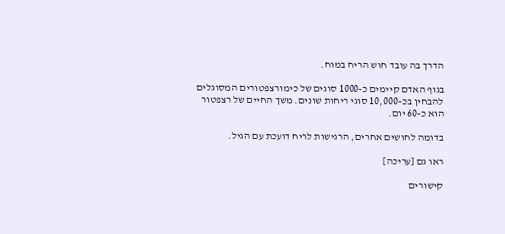הדרך בה עובד חוש הריח במוח.

בגוף האדם קיימים כ-1000 סוגים של כימורצפטורים המסוגלים להבחין בכ-10,000 סוגי ריחות שונים. משך החיים של רצפטור הוא כ-60 יום.

בדומה לחושים אחרים, הרגישות לריח דועכת עם הגיל.

ראו גם [עריכה]

קישורים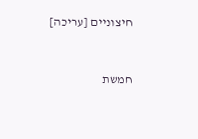חיצוניים [עריכה]


חמשת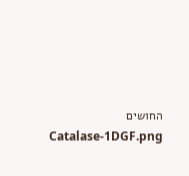החושים
Catalase-1DGF.png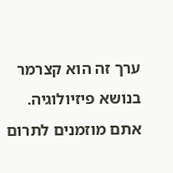ערך זה הוא קצרמר בנושא פיזיולוגיה. אתם מוזמנים לתרום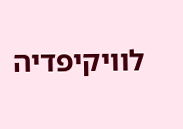לוויקיפדיה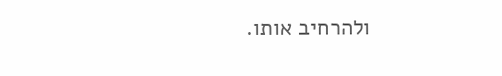ולהרחיב אותו.